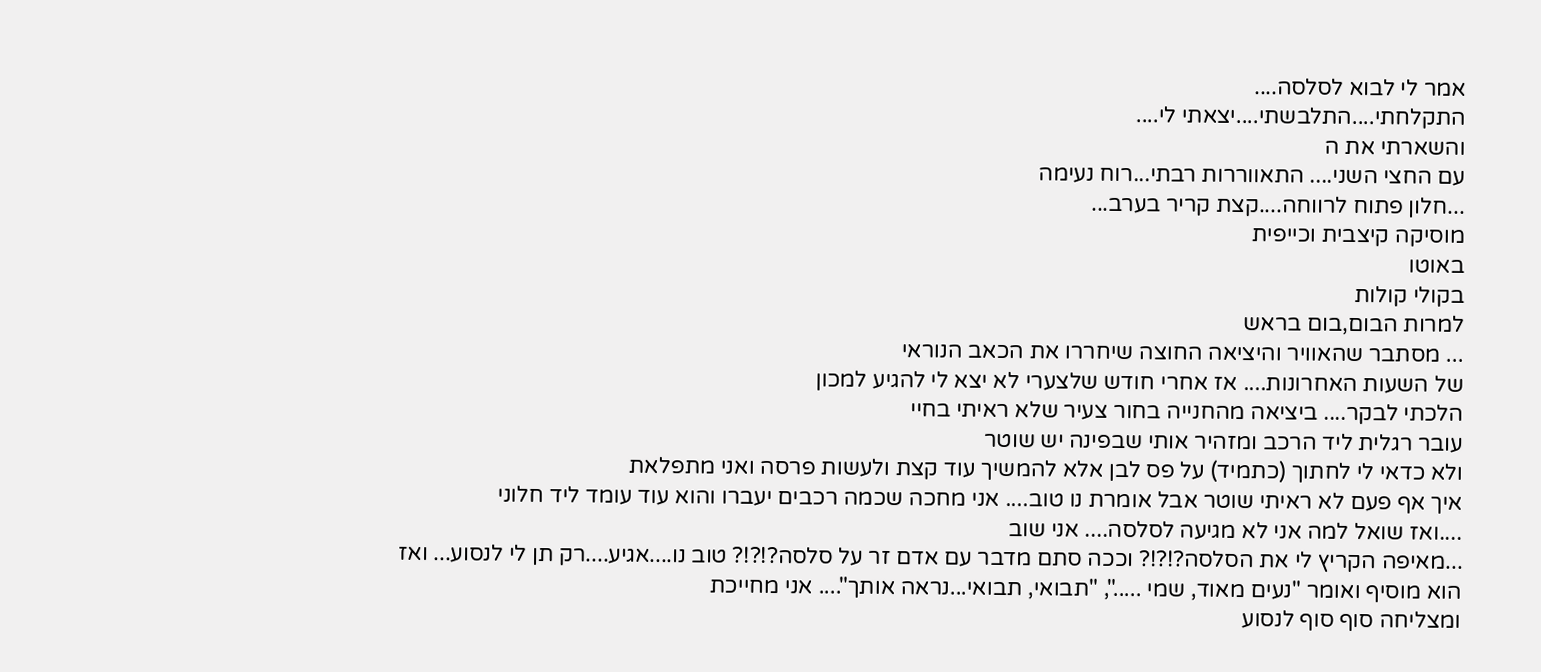אמר לי לבוא לסלסה....
התקלחתי....התלבשתי....יצאתי לי....
והשארתי את ה
עם החצי השני.... התאווררות רבתי...רוח נעימה
...חלון פתוח לרווחה....קצת קריר בערב...
מוסיקה קיצבית וכייפית
באוטו
בקולי קולות
למרות הבום,בום בראש
... מסתבר שהאוויר והיציאה החוצה שיחררו את הכאב הנוראי
של השעות האחרונות.... אז אחרי חודש שלצערי לא יצא לי להגיע למכון
הלכתי לבקר.... ביציאה מהחנייה בחור צעיר שלא ראיתי בחיי
עובר רגלית ליד הרכב ומזהיר אותי שבפינה יש שוטר
ולא כדאי לי לחתוך (כתמיד) על פס לבן אלא להמשיך עוד קצת ולעשות פרסה ואני מתפלאת
איך אף פעם לא ראיתי שוטר אבל אומרת נו טוב.... אני מחכה שכמה רכבים יעברו והוא עוד עומד ליד חלוני
....ואז שואל למה אני לא מגיעה לסלסה.... אני שוב
...מאיפה הקריץ לי את הסלסה?!?!? וככה סתם מדבר עם אדם זר על סלסה?!?!? טוב נו....אגיע....רק תן לי לנסוע... ואז הוא מוסיף ואומר "נעים מאוד, שמי .....", "תבואי, תבואי...נראה אותך".... אני מחייכת
ומצליחה סוף סוף לנסוע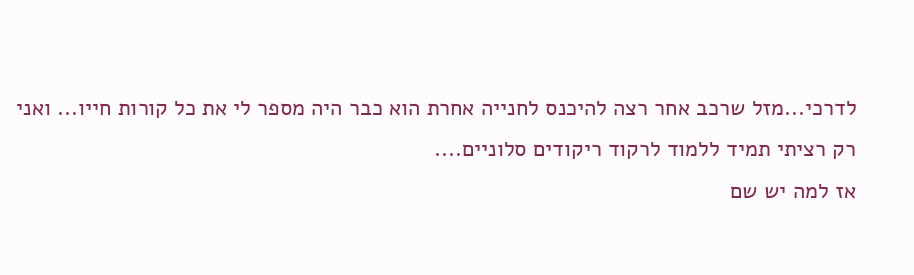לדרכי...מזל שרכב אחר רצה להיכנס לחנייה אחרת הוא כבר היה מספר לי את כל קורות חייו... ואני רק רציתי תמיד ללמוד לרקוד ריקודים סלוניים....
אז למה יש שם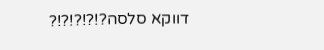דווקא סלסה?!?!?!?!?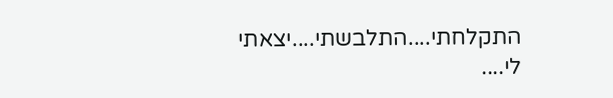התקלחתי....התלבשתי....יצאתי לי....